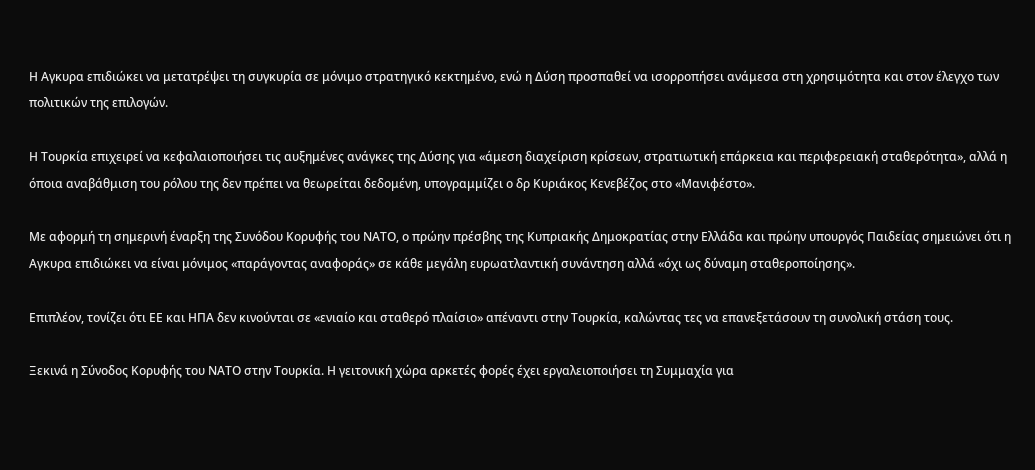Η Αγκυρα επιδιώκει να μετατρέψει τη συγκυρία σε μόνιμο στρατηγικό κεκτημένο, ενώ η Δύση προσπαθεί να ισορροπήσει ανάμεσα στη χρησιμότητα και στον έλεγχο των πολιτικών της επιλογών.

Η Τουρκία επιχειρεί να κεφαλαιοποιήσει τις αυξημένες ανάγκες της Δύσης για «άμεση διαχείριση κρίσεων, στρατιωτική επάρκεια και περιφερειακή σταθερότητα», αλλά η όποια αναβάθμιση του ρόλου της δεν πρέπει να θεωρείται δεδομένη, υπογραμμίζει ο δρ Κυριάκος Κενεβέζος στο «Μανιφέστο».

Με αφορμή τη σημερινή έναρξη της Συνόδου Κορυφής του ΝΑΤΟ, ο πρώην πρέσβης της Κυπριακής Δημοκρατίας στην Ελλάδα και πρώην υπουργός Παιδείας σημειώνει ότι η Αγκυρα επιδιώκει να είναι μόνιμος «παράγοντας αναφοράς» σε κάθε μεγάλη ευρωατλαντική συνάντηση αλλά «όχι ως δύναμη σταθεροποίησης».

Επιπλέον, τονίζει ότι ΕΕ και ΗΠΑ δεν κινούνται σε «ενιαίο και σταθερό πλαίσιο» απέναντι στην Τουρκία, καλώντας τες να επανεξετάσουν τη συνολική στάση τους.

Ξεκινά η Σύνοδος Κορυφής του ΝΑΤΟ στην Τουρκία. Η γειτονική χώρα αρκετές φορές έχει εργαλειοποιήσει τη Συμμαχία για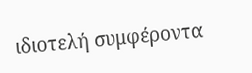ιδιοτελή συμφέροντα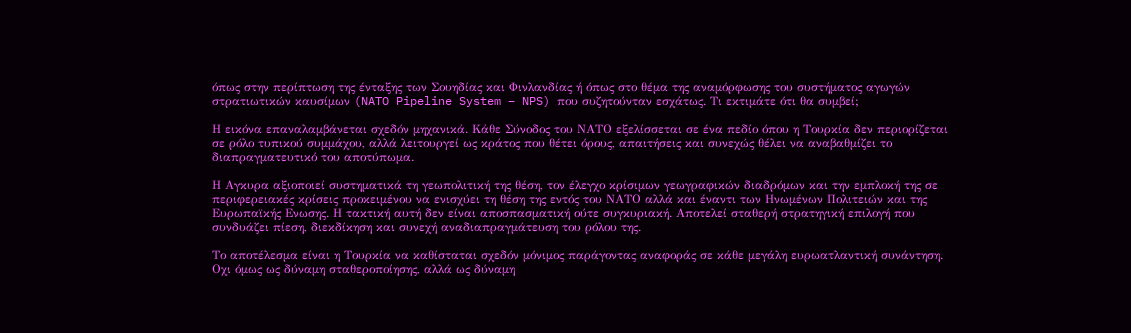όπως στην περίπτωση της ένταξης των Σουηδίας και Φινλανδίας ή όπως στο θέμα της αναμόρφωσης του συστήματος αγωγών στρατιωτικών καυσίμων (NATO Pipeline System – NPS) που συζητούνταν εσχάτως. Τι εκτιμάτε ότι θα συμβεί;

Η εικόνα επαναλαμβάνεται σχεδόν μηχανικά. Κάθε Σύνοδος του ΝΑΤΟ εξελίσσεται σε ένα πεδίο όπου η Τουρκία δεν περιορίζεται σε ρόλο τυπικού συμμάχου, αλλά λειτουργεί ως κράτος που θέτει όρους, απαιτήσεις και συνεχώς θέλει να αναβαθμίζει το διαπραγματευτικό του αποτύπωμα.

Η Αγκυρα αξιοποιεί συστηματικά τη γεωπολιτική της θέση, τον έλεγχο κρίσιμων γεωγραφικών διαδρόμων και την εμπλοκή της σε περιφερειακές κρίσεις προκειμένου να ενισχύει τη θέση της εντός του ΝΑΤΟ αλλά και έναντι των Ηνωμένων Πολιτειών και της Ευρωπαϊκής Ενωσης. Η τακτική αυτή δεν είναι αποσπασματική ούτε συγκυριακή. Αποτελεί σταθερή στρατηγική επιλογή που συνδυάζει πίεση, διεκδίκηση και συνεχή αναδιαπραγμάτευση του ρόλου της.

Το αποτέλεσμα είναι η Τουρκία να καθίσταται σχεδόν μόνιμος παράγοντας αναφοράς σε κάθε μεγάλη ευρωατλαντική συνάντηση. Οχι όμως ως δύναμη σταθεροποίησης, αλλά ως δύναμη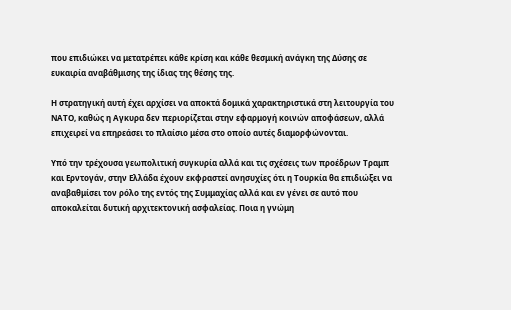που επιδιώκει να μετατρέπει κάθε κρίση και κάθε θεσμική ανάγκη της Δύσης σε ευκαιρία αναβάθμισης της ίδιας της θέσης της.

Η στρατηγική αυτή έχει αρχίσει να αποκτά δομικά χαρακτηριστικά στη λειτουργία του ΝΑΤΟ, καθώς η Αγκυρα δεν περιορίζεται στην εφαρμογή κοινών αποφάσεων, αλλά επιχειρεί να επηρεάσει το πλαίσιο μέσα στο οποίο αυτές διαμορφώνονται.

Υπό την τρέχουσα γεωπολιτική συγκυρία αλλά και τις σχέσεις των προέδρων Τραμπ και Ερντογάν, στην Ελλάδα έχουν εκφραστεί ανησυχίες ότι η Τουρκία θα επιδιώξει να αναβαθμίσει τον ρόλο της εντός της Συμμαχίας αλλά και εν γένει σε αυτό που αποκαλείται δυτική αρχιτεκτονική ασφαλείας. Ποια η γνώμη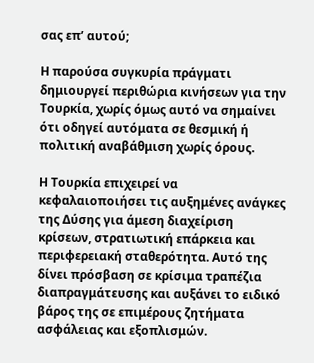σας επ’ αυτού;

Η παρούσα συγκυρία πράγματι δημιουργεί περιθώρια κινήσεων για την Τουρκία, χωρίς όμως αυτό να σημαίνει ότι οδηγεί αυτόματα σε θεσμική ή πολιτική αναβάθμιση χωρίς όρους.

Η Τουρκία επιχειρεί να κεφαλαιοποιήσει τις αυξημένες ανάγκες της Δύσης για άμεση διαχείριση κρίσεων, στρατιωτική επάρκεια και περιφερειακή σταθερότητα. Αυτό της δίνει πρόσβαση σε κρίσιμα τραπέζια διαπραγμάτευσης και αυξάνει το ειδικό βάρος της σε επιμέρους ζητήματα ασφάλειας και εξοπλισμών.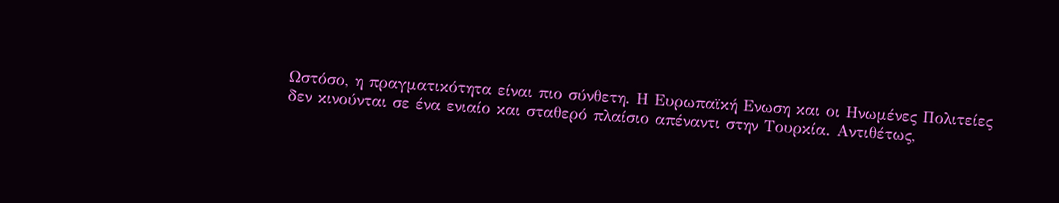Ωστόσο, η πραγματικότητα είναι πιο σύνθετη. Η Ευρωπαϊκή Ενωση και οι Ηνωμένες Πολιτείες δεν κινούνται σε ένα ενιαίο και σταθερό πλαίσιο απέναντι στην Τουρκία. Αντιθέτως,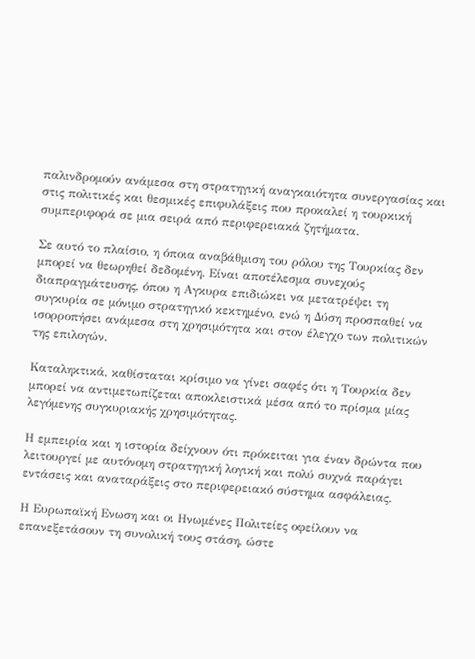παλινδρομούν ανάμεσα στη στρατηγική αναγκαιότητα συνεργασίας και στις πολιτικές και θεσμικές επιφυλάξεις που προκαλεί η τουρκική συμπεριφορά σε μια σειρά από περιφερειακά ζητήματα.

Σε αυτό το πλαίσιο, η όποια αναβάθμιση του ρόλου της Τουρκίας δεν μπορεί να θεωρηθεί δεδομένη. Είναι αποτέλεσμα συνεχούς διαπραγμάτευσης, όπου η Αγκυρα επιδιώκει να μετατρέψει τη συγκυρία σε μόνιμο στρατηγικό κεκτημένο, ενώ η Δύση προσπαθεί να ισορροπήσει ανάμεσα στη χρησιμότητα και στον έλεγχο των πολιτικών της επιλογών.

Καταληκτικά, καθίσταται κρίσιμο να γίνει σαφές ότι η Τουρκία δεν μπορεί να αντιμετωπίζεται αποκλειστικά μέσα από το πρίσμα μίας λεγόμενης συγκυριακής χρησιμότητας.

Η εμπειρία και η ιστορία δείχνουν ότι πρόκειται για έναν δρώντα που λειτουργεί με αυτόνομη στρατηγική λογική και πολύ συχνά παράγει εντάσεις και αναταράξεις στο περιφερειακό σύστημα ασφάλειας.

Η Ευρωπαϊκή Ενωση και οι Ηνωμένες Πολιτείες οφείλουν να επανεξετάσουν τη συνολική τους στάση, ώστε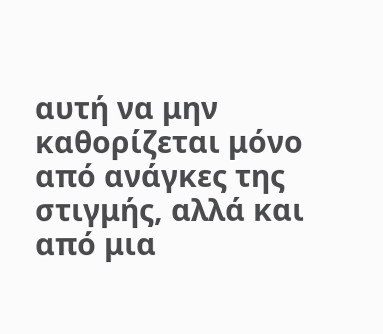αυτή να μην καθορίζεται μόνο από ανάγκες της στιγμής, αλλά και από μια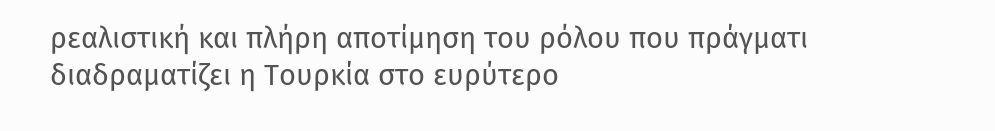ρεαλιστική και πλήρη αποτίμηση του ρόλου που πράγματι διαδραματίζει η Τουρκία στο ευρύτερο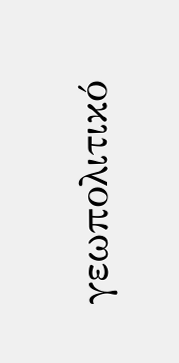γεωπολιτικό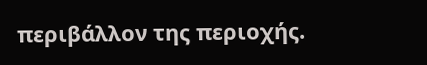περιβάλλον της περιοχής.